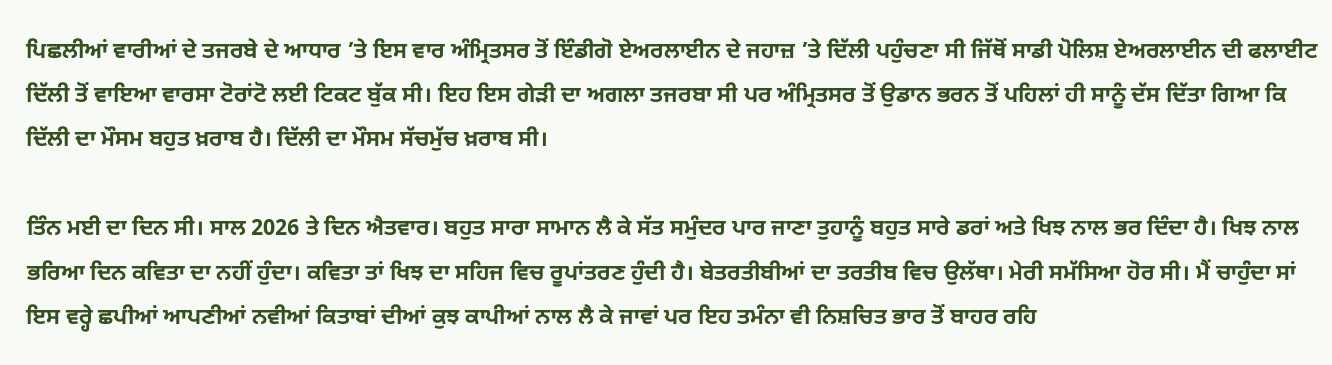ਪਿਛਲੀਆਂ ਵਾਰੀਆਂ ਦੇ ਤਜਰਬੇ ਦੇ ਆਧਾਰ ’ਤੇ ਇਸ ਵਾਰ ਅੰਮ੍ਰਿਤਸਰ ਤੋਂ ਇੰਡੀਗੋ ਏਅਰਲਾਈਨ ਦੇ ਜਹਾਜ਼ ’ਤੇ ਦਿੱਲੀ ਪਹੁੰਚਣਾ ਸੀ ਜਿੱਥੋਂ ਸਾਡੀ ਪੋਲਿਸ਼ ਏਅਰਲਾਈਨ ਦੀ ਫਲਾਈਟ ਦਿੱਲੀ ਤੋਂ ਵਾਇਆ ਵਾਰਸਾ ਟੋਰਾਂਟੋ ਲਈ ਟਿਕਟ ਬੁੱਕ ਸੀ। ਇਹ ਇਸ ਗੇੜੀ ਦਾ ਅਗਲਾ ਤਜਰਬਾ ਸੀ ਪਰ ਅੰਮ੍ਰਿਤਸਰ ਤੋਂ ਉਡਾਨ ਭਰਨ ਤੋਂ ਪਹਿਲਾਂ ਹੀ ਸਾਨੂੰ ਦੱਸ ਦਿੱਤਾ ਗਿਆ ਕਿ ਦਿੱਲੀ ਦਾ ਮੌਸਮ ਬਹੁਤ ਖ਼ਰਾਬ ਹੈ। ਦਿੱਲੀ ਦਾ ਮੌਸਮ ਸੱਚਮੁੱਚ ਖ਼ਰਾਬ ਸੀ।

ਤਿੰਨ ਮਈ ਦਾ ਦਿਨ ਸੀ। ਸਾਲ 2026 ਤੇ ਦਿਨ ਐਤਵਾਰ। ਬਹੁਤ ਸਾਰਾ ਸਾਮਾਨ ਲੈ ਕੇ ਸੱਤ ਸਮੁੰਦਰ ਪਾਰ ਜਾਣਾ ਤੁਹਾਨੂੰ ਬਹੁਤ ਸਾਰੇ ਡਰਾਂ ਅਤੇ ਖਿਝ ਨਾਲ ਭਰ ਦਿੰਦਾ ਹੈ। ਖਿਝ ਨਾਲ ਭਰਿਆ ਦਿਨ ਕਵਿਤਾ ਦਾ ਨਹੀਂ ਹੁੰਦਾ। ਕਵਿਤਾ ਤਾਂ ਖਿਝ ਦਾ ਸਹਿਜ ਵਿਚ ਰੂਪਾਂਤਰਣ ਹੁੰਦੀ ਹੈ। ਬੇਤਰਤੀਬੀਆਂ ਦਾ ਤਰਤੀਬ ਵਿਚ ਉਲੱਥਾ। ਮੇਰੀ ਸਮੱਸਿਆ ਹੋਰ ਸੀ। ਮੈਂ ਚਾਹੁੰਦਾ ਸਾਂ ਇਸ ਵਰ੍ਹੇ ਛਪੀਆਂ ਆਪਣੀਆਂ ਨਵੀਆਂ ਕਿਤਾਬਾਂ ਦੀਆਂ ਕੁਝ ਕਾਪੀਆਂ ਨਾਲ ਲੈ ਕੇ ਜਾਵਾਂ ਪਰ ਇਹ ਤਮੰਨਾ ਵੀ ਨਿਸ਼ਚਿਤ ਭਾਰ ਤੋਂ ਬਾਹਰ ਰਹਿ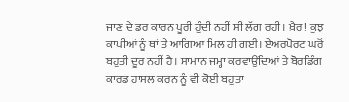ਜਾਣ ਦੇ ਡਰ ਕਾਰਨ ਪੂਰੀ ਹੁੰਦੀ ਨਹੀਂ ਸੀ ਲੱਗ ਰਹੀ। ਖ਼ੈਰ! ਕੁਝ ਕਾਪੀਆਂ ਨੂੰ ਥਾਂ ਤੇ ਆਗਿਆ ਮਿਲ ਹੀ ਗਈ। ਏਅਰਪੋਰਟ ਘਰੋਂ ਬਹੁਤੀ ਦੂਰ ਨਹੀਂ ਹੈ। ਸਾਮਾਨ ਜਮ੍ਹਾ ਕਰਵਾਉਂਦਿਆਂ ਤੇ ਬੋਰਡਿੰਗ ਕਾਰਡ ਹਾਸਲ ਕਰਨ ਨੂੰ ਵੀ ਕੋਈ ਬਹੁਤਾ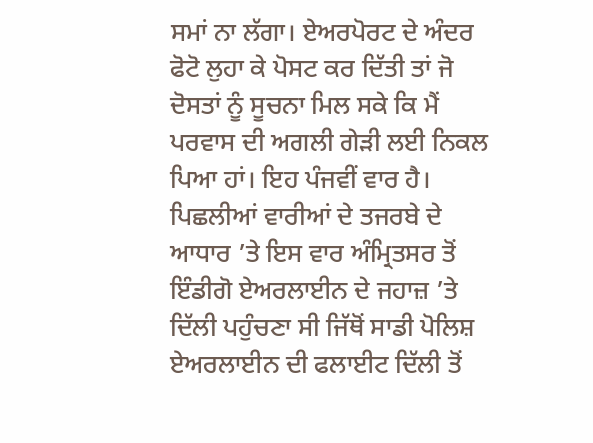ਸਮਾਂ ਨਾ ਲੱਗਾ। ਏਅਰਪੋਰਟ ਦੇ ਅੰਦਰ ਫੋਟੋ ਲੁਹਾ ਕੇ ਪੋਸਟ ਕਰ ਦਿੱਤੀ ਤਾਂ ਜੋ ਦੋਸਤਾਂ ਨੂੰ ਸੂਚਨਾ ਮਿਲ ਸਕੇ ਕਿ ਮੈਂ ਪਰਵਾਸ ਦੀ ਅਗਲੀ ਗੇੜੀ ਲਈ ਨਿਕਲ ਪਿਆ ਹਾਂ। ਇਹ ਪੰਜਵੀਂ ਵਾਰ ਹੈ।
ਪਿਛਲੀਆਂ ਵਾਰੀਆਂ ਦੇ ਤਜਰਬੇ ਦੇ ਆਧਾਰ ’ਤੇ ਇਸ ਵਾਰ ਅੰਮ੍ਰਿਤਸਰ ਤੋਂ ਇੰਡੀਗੋ ਏਅਰਲਾਈਨ ਦੇ ਜਹਾਜ਼ ’ਤੇ ਦਿੱਲੀ ਪਹੁੰਚਣਾ ਸੀ ਜਿੱਥੋਂ ਸਾਡੀ ਪੋਲਿਸ਼ ਏਅਰਲਾਈਨ ਦੀ ਫਲਾਈਟ ਦਿੱਲੀ ਤੋਂ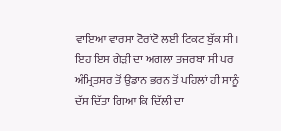ਵਾਇਆ ਵਾਰਸਾ ਟੋਰਾਂਟੋ ਲਈ ਟਿਕਟ ਬੁੱਕ ਸੀ। ਇਹ ਇਸ ਗੇੜੀ ਦਾ ਅਗਲਾ ਤਜਰਬਾ ਸੀ ਪਰ ਅੰਮ੍ਰਿਤਸਰ ਤੋਂ ਉਡਾਨ ਭਰਨ ਤੋਂ ਪਹਿਲਾਂ ਹੀ ਸਾਨੂੰ ਦੱਸ ਦਿੱਤਾ ਗਿਆ ਕਿ ਦਿੱਲੀ ਦਾ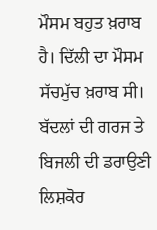ਮੌਸਮ ਬਹੁਤ ਖ਼ਰਾਬ ਹੈ। ਦਿੱਲੀ ਦਾ ਮੌਸਮ ਸੱਚਮੁੱਚ ਖ਼ਰਾਬ ਸੀ। ਬੱਦਲਾਂ ਦੀ ਗਰਜ ਤੇ ਬਿਜਲੀ ਦੀ ਡਰਾਉਣੀ ਲਿਸ਼ਕੋਰ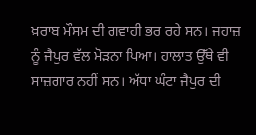ਖ਼ਰਾਬ ਮੌਸਮ ਦੀ ਗਵਾਹੀ ਭਰ ਰਹੇ ਸਨ। ਜਹਾਜ਼ ਨੂੰ ਜੈਪੁਰ ਵੱਲ ਮੋੜਨਾ ਪਿਆ। ਹਾਲਾਤ ਉੱਥੇ ਵੀ ਸਾਜ਼ਗਾਰ ਨਹੀਂ ਸਨ। ਅੱਧਾ ਘੰਟਾ ਜੈਪੁਰ ਦੀ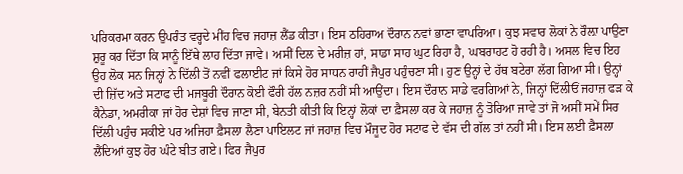ਪਰਿਕਰਮਾ ਕਰਨ ਉਪਰੰਤ ਵਰ੍ਹਦੇ ਮੀਂਹ ਵਿਚ ਜਹਾਜ਼ ਲੈਂਡ ਕੀਤਾ। ਇਸ ਠਹਿਰਾਅ ਦੌਰਾਨ ਨਵਾਂ ਭਾਣਾ ਵਾਪਰਿਆ। ਕੁਝ ਸਵਾਰ ਲੋਕਾਂ ਨੇ ਰੌਲ਼ਾ ਪਾਉਣਾ ਸ਼ੁਰੂ ਕਰ ਦਿੱਤਾ ਕਿ ਸਾਨੂੰ ਇੱਥੇ ਲਾਹ ਦਿੱਤਾ ਜਾਵੇ। ਅਸੀਂ ਦਿਲ ਦੇ ਮਰੀਜ਼ ਹਾਂ, ਸਾਡਾ ਸਾਹ ਘੁਟ ਰਿਹਾ ਹੈ, ਘਬਰਾਹਟ ਹੋ ਰਹੀ ਹੈ। ਅਸਲ ਵਿਚ ਇਹ ਉਹ ਲੋਕ ਸਨ ਜਿਨ੍ਹਾਂ ਨੇ ਦਿੱਲੀ ਤੋਂ ਨਵੀਂ ਫਲਾਈਟ ਜਾਂ ਕਿਸੇ ਹੋਰ ਸਾਧਨ ਰਾਹੀਂ ਜੈਪੁਰ ਪਹੁੰਚਣਾ ਸੀ। ਹੁਣ ਉਨ੍ਹਾਂ ਦੇ ਹੱਥ ਬਟੇਰਾ ਲੱਗ ਗਿਆ ਸੀ। ਉਨ੍ਹਾਂ ਦੀ ਜ਼ਿੱਦ ਅਤੇ ਸਟਾਫ ਦੀ ਮਜਬੂਰੀ ਦੌਰਾਨ ਕੋਈ ਫੌਰੀ ਹੱਲ ਨਜ਼ਰ ਨਹੀਂ ਸੀ ਆਉਂਦਾ। ਇਸ ਦੌਰਾਨ ਸਾਡੇ ਵਰਗਿਆਂ ਨੇ, ਜਿਨ੍ਹਾਂ ਦਿੱਲੀਓਂ ਜਹਾਜ਼ ਫੜ ਕੇ ਕੈਨੇਡਾ, ਅਮਰੀਕਾ ਜਾਂ ਹੋਰ ਦੇਸ਼ਾਂ ਵਿਚ ਜਾਣਾ ਸੀ, ਬੇਨਤੀ ਕੀਤੀ ਕਿ ਇਨ੍ਹਾਂ ਲੋਕਾਂ ਦਾ ਫ਼ੈਸਲਾ ਕਰ ਕੇ ਜਹਾਜ਼ ਨੂੰ ਤੋਰਿਆ ਜਾਵੇ ਤਾਂ ਜੋ ਅਸੀਂ ਸਮੇਂ ਸਿਰ ਦਿੱਲੀ ਪਹੁੰਚ ਸਕੀਏ ਪਰ ਅਜਿਹਾ ਫ਼ੈਸਲਾ ਲੈਣਾ ਪਾਇਲਟ ਜਾਂ ਜਹਾਜ਼ ਵਿਚ ਮੌਜੂਦ ਹੋਰ ਸਟਾਫ ਦੇ ਵੱਸ ਦੀ ਗੱਲ ਤਾਂ ਨਹੀਂ ਸੀ। ਇਸ ਲਈ ਫ਼ੈਸਲਾ ਲੈਂਦਿਆਂ ਕੁਝ ਹੋਰ ਘੰਟੇ ਬੀਤ ਗਏ। ਫਿਰ ਜੈਪੁਰ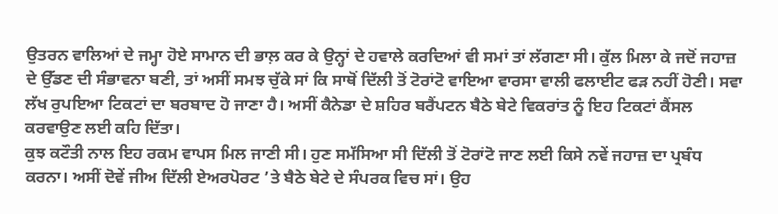ਉਤਰਨ ਵਾਲਿਆਂ ਦੇ ਜਮ੍ਹਾ ਹੋਏ ਸਾਮਾਨ ਦੀ ਭਾਲ਼ ਕਰ ਕੇ ਉਨ੍ਹਾਂ ਦੇ ਹਵਾਲੇ ਕਰਦਿਆਂ ਵੀ ਸਮਾਂ ਤਾਂ ਲੱਗਣਾ ਸੀ। ਕੁੱਲ ਮਿਲਾ ਕੇ ਜਦੋਂ ਜਹਾਜ਼ ਦੇ ਉੱਡਣ ਦੀ ਸੰਭਾਵਨਾ ਬਣੀ, ਤਾਂ ਅਸੀਂ ਸਮਝ ਚੁੱਕੇ ਸਾਂ ਕਿ ਸਾਥੋਂ ਦਿੱਲੀ ਤੋਂ ਟੋਰਾਂਟੋ ਵਾਇਆ ਵਾਰਸਾ ਵਾਲੀ ਫਲਾਈਟ ਫੜ ਨਹੀਂ ਹੋਣੀ। ਸਵਾ ਲੱਖ ਰੁਪਇਆ ਟਿਕਟਾਂ ਦਾ ਬਰਬਾਦ ਹੋ ਜਾਣਾ ਹੈ। ਅਸੀਂ ਕੈਨੇਡਾ ਦੇ ਸ਼ਹਿਰ ਬਰੈਂਪਟਨ ਬੈਠੇ ਬੇਟੇ ਵਿਕਰਾਂਤ ਨੂੰ ਇਹ ਟਿਕਟਾਂ ਕੈਂਸਲ ਕਰਵਾਉਣ ਲਈ ਕਹਿ ਦਿੱਤਾ।
ਕੁਝ ਕਟੌਤੀ ਨਾਲ ਇਹ ਰਕਮ ਵਾਪਸ ਮਿਲ ਜਾਣੀ ਸੀ। ਹੁਣ ਸਮੱਸਿਆ ਸੀ ਦਿੱਲੀ ਤੋਂ ਟੋਰਾਂਟੋ ਜਾਣ ਲਈ ਕਿਸੇ ਨਵੇਂ ਜਹਾਜ਼ ਦਾ ਪ੍ਰਬੰਧ ਕਰਨਾ। ਅਸੀਂ ਦੋਵੇਂ ਜੀਅ ਦਿੱਲੀ ਏਅਰਪੋਰਟ ’ਤੇ ਬੈਠੇ ਬੇਟੇ ਦੇ ਸੰਪਰਕ ਵਿਚ ਸਾਂ। ਉਹ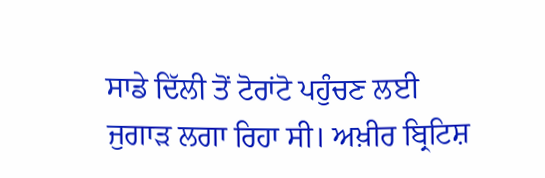ਸਾਡੇ ਦਿੱਲੀ ਤੋਂ ਟੋਰਾਂਟੋ ਪਹੁੰਚਣ ਲਈ ਜੁਗਾੜ ਲਗਾ ਰਿਹਾ ਸੀ। ਅਖ਼ੀਰ ਬ੍ਰਿਟਿਸ਼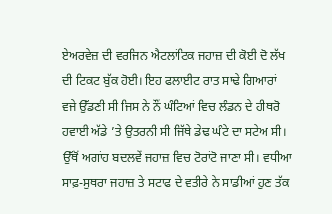ਏਅਰਵੇਜ਼ ਦੀ ਵਰਜਿਨ ਐਟਲਾਂਟਿਕ ਜਹਾਜ਼ ਦੀ ਕੋਈ ਦੋ ਲੱਖ ਦੀ ਟਿਕਟ ਬੁੱਕ ਹੋਈ। ਇਹ ਫਲਾਈਟ ਰਾਤ ਸਾਢੇ ਗਿਆਰਾਂ ਵਜੇ ਉੱਡਣੀ ਸੀ ਜਿਸ ਨੇ ਨੌਂ ਘੰਟਿਆਂ ਵਿਚ ਲੰਡਨ ਦੇ ਹੀਥਰੋ ਹਵਾਈ ਅੱਡੇ ’ਤੇ ਉਤਰਨੀ ਸੀ ਜਿੱਥੇ ਡੇਢ ਘੰਟੇ ਦਾ ਸਟੇਅ ਸੀ। ਉੱਥੋਂ ਅਗਾਂਹ ਬਦਲਵੇਂ ਜਹਾਜ਼ ਵਿਚ ਟੋਰਾਂਟੋ ਜਾਣਾ ਸੀ। ਵਧੀਆ ਸਾਫ਼-ਸੁਥਰਾ ਜਹਾਜ਼ ਤੇ ਸਟਾਫ ਦੇ ਵਤੀਰੇ ਨੇ ਸਾਡੀਆਂ ਹੁਣ ਤੱਕ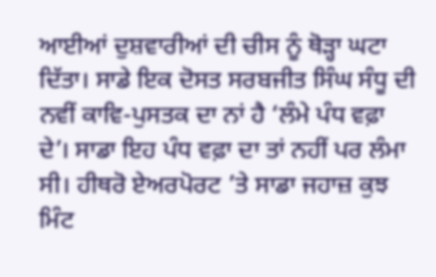ਆਈਆਂ ਦੁਸ਼ਵਾਰੀਆਂ ਦੀ ਚੀਸ ਨੂੰ ਥੋੜ੍ਹਾ ਘਟਾ ਦਿੱਤਾ। ਸਾਡੇ ਇਕ ਦੋਸਤ ਸਰਬਜੀਤ ਸਿੰਘ ਸੰਧੂ ਦੀ ਨਵੀਂ ਕਾਵਿ-ਪੁਸਤਕ ਦਾ ਨਾਂ ਹੈ ‘ਲੰਮੇ ਪੰਧ ਵਫ਼ਾ ਦੇ’। ਸਾਡਾ ਇਹ ਪੰਧ ਵਫ਼ਾ ਦਾ ਤਾਂ ਨਹੀਂ ਪਰ ਲੰਮਾ ਸੀ। ਹੀਥਰੋ ਏਅਰਪੋਰਟ ’ਤੇ ਸਾਡਾ ਜਹਾਜ਼ ਕੁਝ ਮਿੰਟ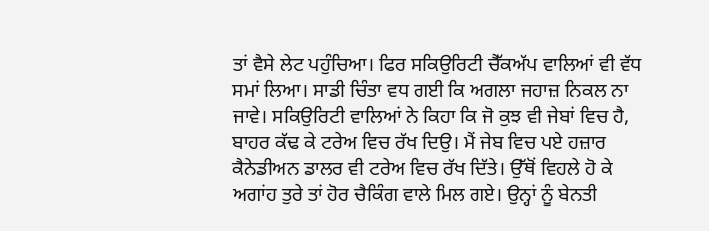ਤਾਂ ਵੈਸੇ ਲੇਟ ਪਹੁੰਚਿਆ। ਫਿਰ ਸਕਿਉਰਿਟੀ ਚੈੱਕਅੱਪ ਵਾਲਿਆਂ ਵੀ ਵੱਧ ਸਮਾਂ ਲਿਆ। ਸਾਡੀ ਚਿੰਤਾ ਵਧ ਗਈ ਕਿ ਅਗਲਾ ਜਹਾਜ਼ ਨਿਕਲ ਨਾ ਜਾਵੇ। ਸਕਿਉਰਿਟੀ ਵਾਲਿਆਂ ਨੇ ਕਿਹਾ ਕਿ ਜੋ ਕੁਝ ਵੀ ਜੇਬਾਂ ਵਿਚ ਹੈ, ਬਾਹਰ ਕੱਢ ਕੇ ਟਰੇਅ ਵਿਚ ਰੱਖ ਦਿਉ। ਮੈਂ ਜੇਬ ਵਿਚ ਪਏ ਹਜ਼ਾਰ ਕੈਨੇਡੀਅਨ ਡਾਲਰ ਵੀ ਟਰੇਅ ਵਿਚ ਰੱਖ ਦਿੱਤੇ। ਉੱਥੋਂ ਵਿਹਲੇ ਹੋ ਕੇ ਅਗਾਂਹ ਤੁਰੇ ਤਾਂ ਹੋਰ ਚੈਕਿੰਗ ਵਾਲੇ ਮਿਲ ਗਏ। ਉਨ੍ਹਾਂ ਨੂੰ ਬੇਨਤੀ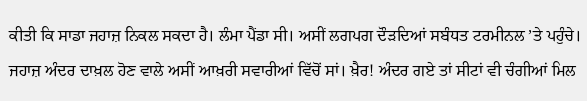ਕੀਤੀ ਕਿ ਸਾਡਾ ਜਹਾਜ਼ ਨਿਕਲ ਸਕਦਾ ਹੈ। ਲੰਮਾ ਪੈਂਡਾ ਸੀ। ਅਸੀਂ ਲਗਪਗ ਦੌੜਦਿਆਂ ਸਬੰਧਤ ਟਰਮੀਨਲ ’ਤੇ ਪਹੁੰਚੇ। ਜਹਾਜ਼ ਅੰਦਰ ਦਾਖ਼ਲ ਹੋਣ ਵਾਲੇ ਅਸੀਂ ਆਖ਼ਰੀ ਸਵਾਰੀਆਂ ਵਿੱਚੋਂ ਸਾਂ। ਖ਼ੈਰ! ਅੰਦਰ ਗਏ ਤਾਂ ਸੀਟਾਂ ਵੀ ਚੰਗੀਆਂ ਮਿਲ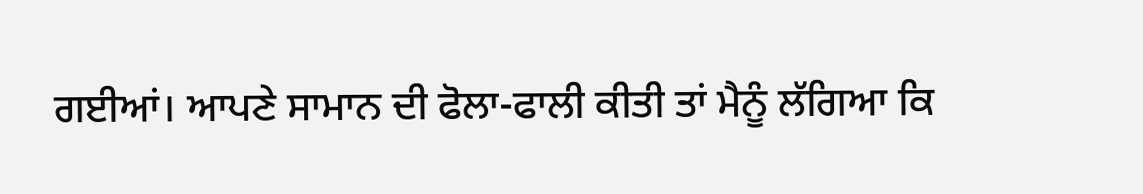ਗਈਆਂ। ਆਪਣੇ ਸਾਮਾਨ ਦੀ ਫੋਲਾ-ਫਾਲੀ ਕੀਤੀ ਤਾਂ ਮੈਨੂੰ ਲੱਗਿਆ ਕਿ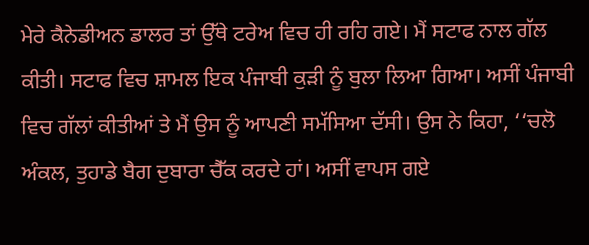ਮੇਰੇ ਕੈਨੇਡੀਅਨ ਡਾਲਰ ਤਾਂ ਉੱਥੇ ਟਰੇਅ ਵਿਚ ਹੀ ਰਹਿ ਗਏ। ਮੈਂ ਸਟਾਫ ਨਾਲ ਗੱਲ ਕੀਤੀ। ਸਟਾਫ ਵਿਚ ਸ਼ਾਮਲ ਇਕ ਪੰਜਾਬੀ ਕੁੜੀ ਨੂੰ ਬੁਲਾ ਲਿਆ ਗਿਆ। ਅਸੀਂ ਪੰਜਾਬੀ ਵਿਚ ਗੱਲਾਂ ਕੀਤੀਆਂ ਤੇ ਮੈਂ ਉਸ ਨੂੰ ਆਪਣੀ ਸਮੱਸਿਆ ਦੱਸੀ। ਉਸ ਨੇ ਕਿਹਾ, ‘‘ਚਲੋ ਅੰਕਲ, ਤੁਹਾਡੇ ਬੈਗ ਦੁਬਾਰਾ ਚੈੱਕ ਕਰਦੇ ਹਾਂ। ਅਸੀਂ ਵਾਪਸ ਗਏ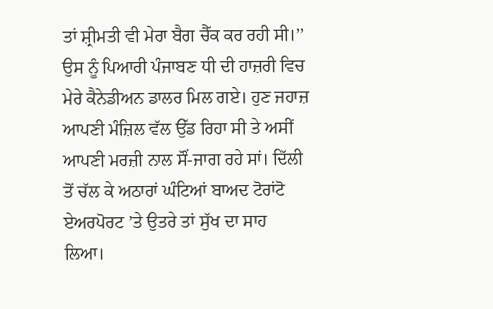ਤਾਂ ਸ਼੍ਰੀਮਤੀ ਵੀ ਮੇਰਾ ਬੈਗ ਚੈੱਕ ਕਰ ਰਹੀ ਸੀ।’’
ਉਸ ਨੂੰ ਪਿਆਰੀ ਪੰਜਾਬਣ ਧੀ ਦੀ ਹਾਜ਼ਰੀ ਵਿਚ ਮੇਰੇ ਕੈਨੇਡੀਅਨ ਡਾਲਰ ਮਿਲ ਗਏ। ਹੁਣ ਜਹਾਜ਼ ਆਪਣੀ ਮੰਜ਼ਿਲ ਵੱਲ ਉੱਡ ਰਿਹਾ ਸੀ ਤੇ ਅਸੀਂ ਆਪਣੀ ਮਰਜ਼ੀ ਨਾਲ ਸੌਂ-ਜਾਗ ਰਹੇ ਸਾਂ। ਦਿੱਲੀ ਤੋਂ ਚੱਲ ਕੇ ਅਠਾਰਾਂ ਘੰਟਿਆਂ ਬਾਅਦ ਟੋਰਾਂਟੋ ਏਅਰਪੋਰਟ ’ਤੇ ਉਤਰੇ ਤਾਂ ਸੁੱਖ ਦਾ ਸਾਹ ਲਿਆ।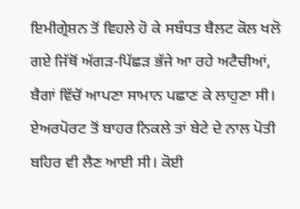ਇਮੀਗ੍ਰੇਸ਼ਨ ਤੋਂ ਵਿਹਲੇ ਹੋ ਕੇ ਸਬੰਧਤ ਬੈਲਟ ਕੋਲ ਖਲੋ ਗਏ ਜਿੱਥੋਂ ਅੱਗੜ-ਪਿੱਛੜ ਭੱਜੇ ਆ ਰਹੇ ਅਟੈਚੀਆਂ, ਬੈਗਾਂ ਵਿੱਚੋਂ ਆਪਣਾ ਸਾਮਾਨ ਪਛਾਣ ਕੇ ਲਾਹੁਣਾ ਸੀ। ਏਅਰਪੋਰਟ ਤੋਂ ਬਾਹਰ ਨਿਕਲੇ ਤਾਂ ਬੇਟੇ ਦੇ ਨਾਲ ਪੋਤੀ ਬਹਿਰ ਵੀ ਲੈਣ ਆਈ ਸੀ। ਕੋਈ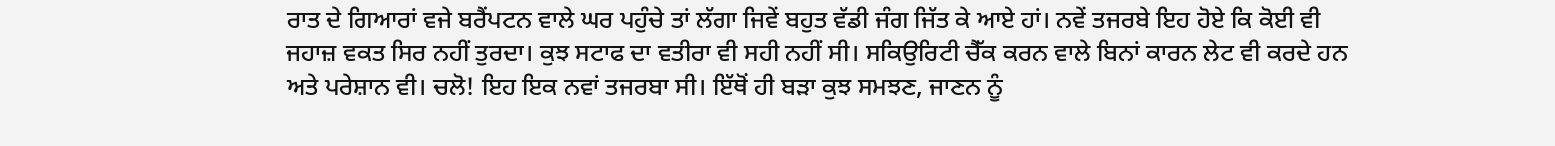ਰਾਤ ਦੇ ਗਿਆਰਾਂ ਵਜੇ ਬਰੈਂਪਟਨ ਵਾਲੇ ਘਰ ਪਹੁੰਚੇ ਤਾਂ ਲੱਗਾ ਜਿਵੇਂ ਬਹੁਤ ਵੱਡੀ ਜੰਗ ਜਿੱਤ ਕੇ ਆਏ ਹਾਂ। ਨਵੇਂ ਤਜਰਬੇ ਇਹ ਹੋਏ ਕਿ ਕੋਈ ਵੀ ਜਹਾਜ਼ ਵਕਤ ਸਿਰ ਨਹੀਂ ਤੁਰਦਾ। ਕੁਝ ਸਟਾਫ ਦਾ ਵਤੀਰਾ ਵੀ ਸਹੀ ਨਹੀਂ ਸੀ। ਸਕਿਉਰਿਟੀ ਚੈੱਕ ਕਰਨ ਵਾਲੇ ਬਿਨਾਂ ਕਾਰਨ ਲੇਟ ਵੀ ਕਰਦੇ ਹਨ ਅਤੇ ਪਰੇਸ਼ਾਨ ਵੀ। ਚਲੋ! ਇਹ ਇਕ ਨਵਾਂ ਤਜਰਬਾ ਸੀ। ਇੱਥੋਂ ਹੀ ਬੜਾ ਕੁਝ ਸਮਝਣ, ਜਾਣਨ ਨੂੰ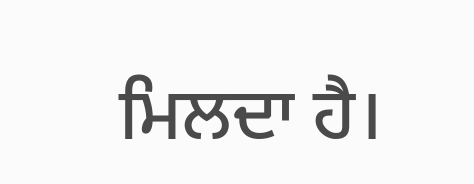ਮਿਲਦਾ ਹੈ।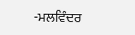-ਮਲਵਿੰਦਰ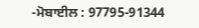-ਮੋਬਾਈਲ : 97795-91344